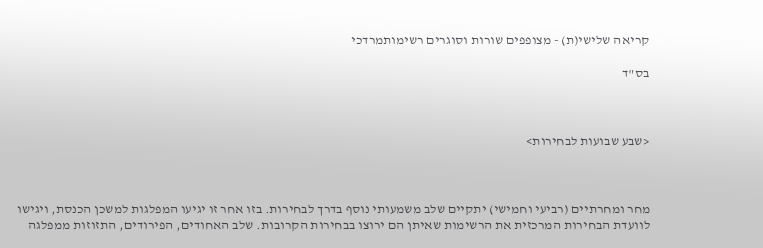קריאה שלישי(ת) - מצופפים שורות וסוגרים רשימותמרדכי

בס"ד



<שבע שבועות לבחירות>



מחר ומחרתיים (רביעי וחמישי) יתקיים שלב משמעותי נוסף בדרך לבחירות. בזו אחר זו יגיעו המפלגות למשכן הכנסת, ויגישו לוועדת הבחירות המרכזית את הרשימות שאיתן הם ירוצו בבחירות הקרובות. שלב האחודים, הפירודים, התזוזות ממפלגה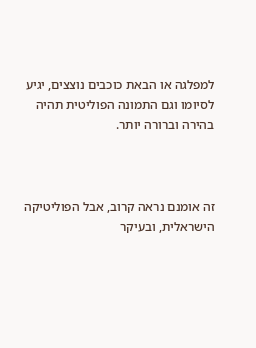למפלגה או הבאת כוכבים נוצצים, יגיע לסיומו וגם התמונה הפוליטית תהיה בהירה וברורה יותר.



זה אומנם נראה קרוב, אבל הפוליטיקה הישראלית, ובעיקר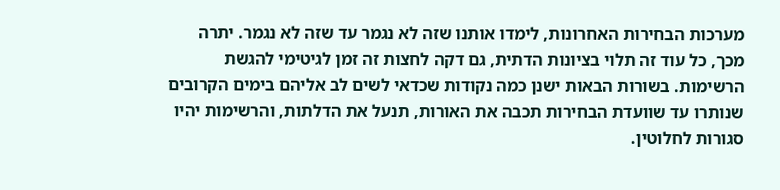מערכות הבחירות האחרונות, לימדו אותנו שזה לא נגמר עד שזה לא נגמר. יתרה מכך, כל עוד זה תלוי בציונות הדתית, גם דקה לחצות זה זמן לגיטימי להגשת הרשימות. בשורות הבאות ישנן כמה נקודות שכדאי לשים לב אליהם בימים הקרובים שנותרו עד שוועדת הבחירות תכבה את האורות, תנעל את הדלתות, והרשימות יהיו סגורות לחלוטין.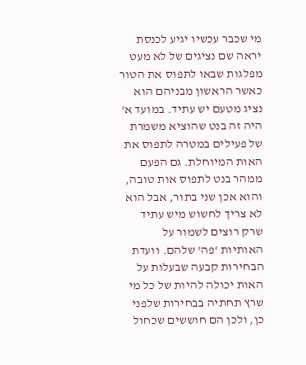מי שכבר עכשיו יגיע לכנסת יראה שם נציגים של לא מעט מפלגות שבאו לתפוס את הטור כאשר הראשון מבניהם הוא נציג מטעם יש עתיד. במועד א' היה זה בנט שהוציא משמרת של פעילים במטרה לתפוס את האות המיוחלת. גם הפעם ממהר בנט לתפוס אות טובה, והוא אכן שני בתור, אבל הוא לא צריך לחשוש מיש עתיד שרק רוצים לשמור על האותיות 'פה' שלהם. וועדת הבחירות קבעה שבעלות על האות יכולה להיות של כל מי שרץ תחתיה בבחירות שלפני כן, ולכן הם חוששים שכחול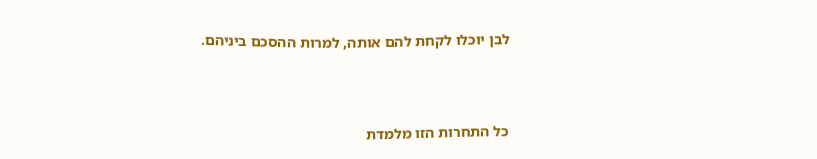לבן יוכלו לקחת להם אותה, למרות ההסכם ביניהם.



כל התחרות הזו מלמדת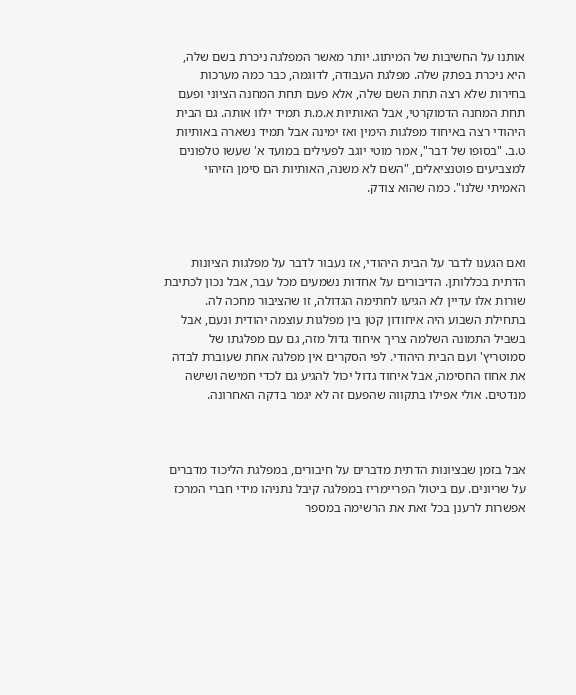אותנו על החשיבות של המיתוג. יותר מאשר המפלגה ניכרת בשם שלה, היא ניכרת בפתק שלה. מפלגת העבודה, לדוגמה, כבר כמה מערכות בחירות שלא רצה תחת השם שלה, אלא פעם תחת המחנה הציוני ופעם תחת המחנה הדמוקרטי, אבל האותיות א.מ.ת תמיד ילוו אותה. גם הבית היהודי רצה באיחוד מפלגות הימין ואז ימינה אבל תמיד נשארה באותיות ט.ב. "בסופו של דבר", אמר מוטי יוגב לפעילים במועד א' שעשו טלפונים למצביעים פוטנציאלים, "השם לא משנה, האותיות הם סימן הזיהוי האמיתי שלנו". כמה שהוא צודק.



ואם הגענו לדבר על הבית היהודי, אז נעבור לדבר על מפלגות הציונות הדתית בכללותן. הדיבורים על אחדות נשמעים מכל עבר, אבל נכון לכתיבת שורות אלו עדיין לא הגיעו לחתימה הגדולה, זו שהציבור מחכה לה. בתחילת השבוע היה איחודון קטן בין מפלגות עוצמה יהודית ונעם, אבל בשביל התמונה השלמה צריך איחוד גדול מזה, גם עם מפלגתו של סמוטריץ' ועם הבית היהודי. לפי הסקרים אין מפלגה אחת שעוברת לבדה את אחוז החסימה, אבל איחוד גדול יכול להגיע גם לכדי חמישה ושישה מנדטים. אולי אפילו בתקווה שהפעם זה לא יגמר בדקה האחרונה.



אבל בזמן שבציונות הדתית מדברים על חיבורים, במפלגת הליכוד מדברים על שריונים. עם ביטול הפריימריז במפלגה קיבל נתניהו מידי חברי המרכז אפשרות לרענן בכל זאת את הרשימה במספר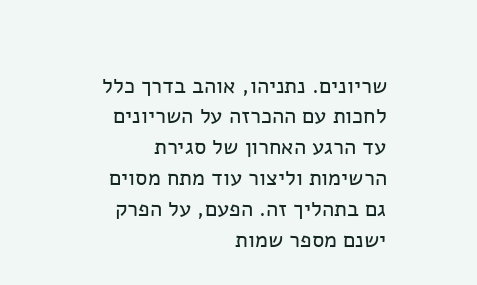שריונים. נתניהו, אוהב בדרך כלל לחכות עם ההכרזה על השריונים עד הרגע האחרון של סגירת הרשימות וליצור עוד מתח מסוים גם בתהליך זה. הפעם, על הפרק ישנם מספר שמות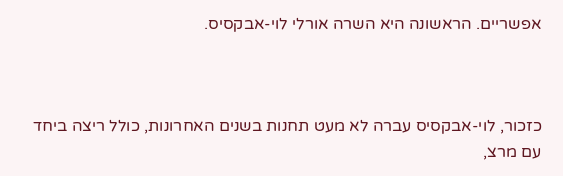אפשריים. הראשונה היא השרה אורלי לוי-אבקסיס.



כזכור, לוי-אבקסיס עברה לא מעט תחנות בשנים האחרונות, כולל ריצה ביחד עם מרצ,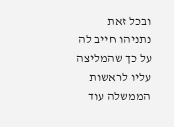ובכל זאת נתניהו חייב לה על כך שהמליצה עליו לראשות הממשלה עוד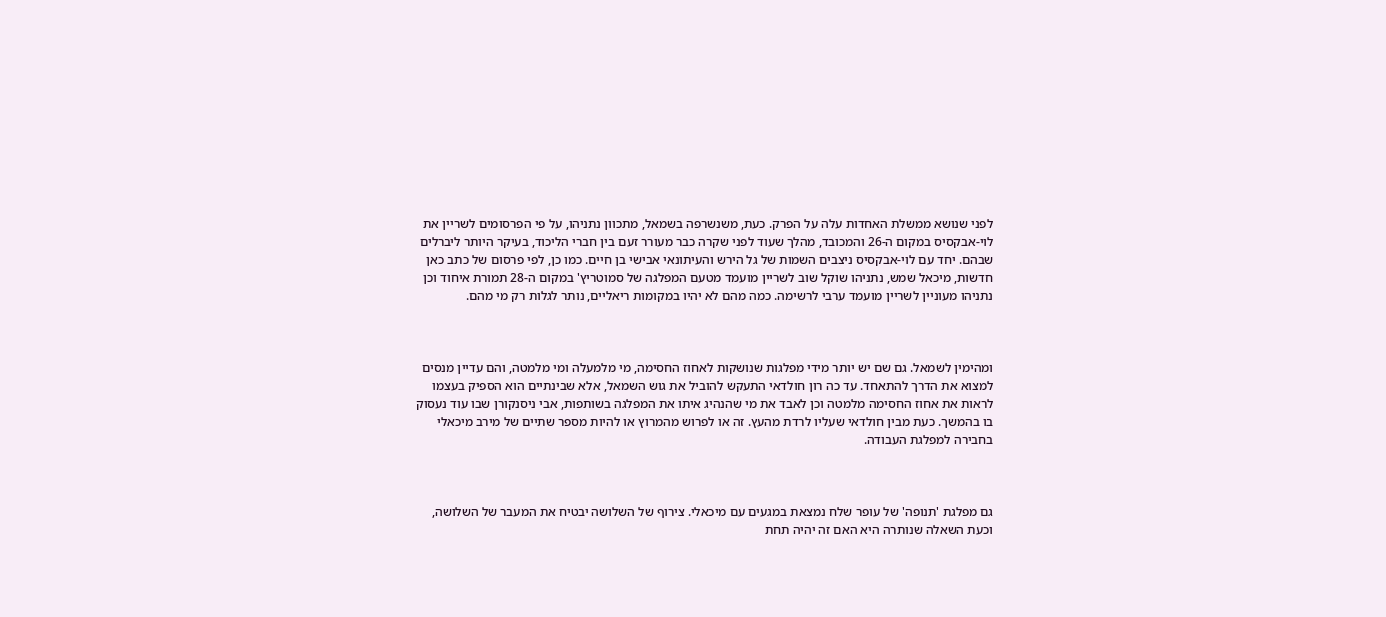לפני שנושא ממשלת האחדות עלה על הפרק. כעת, משנשרפה בשמאל, מתכוון נתניהו, על פי הפרסומים לשריין את לוי-אבקסיס במקום ה-26 והמכובד, מהלך שעוד לפני שקרה כבר מעורר זעם בין חברי הליכוד, בעיקר היותר ליברלים שבהם. יחד עם לוי-אבקסיס ניצבים השמות של גל הירש והעיתונאי אבישי בן חיים. כמו כן, לפי פרסום של כתב כאן חדשות, מיכאל שמש, נתניהו שוקל שוב לשריין מועמד מטעם המפלגה של סמוטריץ' במקום ה-28 תמורת איחוד וכן נתניהו מעוניין לשריין מועמד ערבי לרשימה. כמה מהם לא יהיו במקומות ריאליים, נותר לגלות רק מי מהם.



ומהימין לשמאל. גם שם יש יותר מידי מפלגות שנושקות לאחוז החסימה, מי מלמעלה ומי מלמטה, והם עדיין מנסים למצוא את הדרך להתאחד. עד כה רון חולדאי התעקש להוביל את גוש השמאל, אלא שבינתיים הוא הספיק בעצמו לראות את אחוז החסימה מלמטה וכן לאבד את מי שהנהיג איתו את המפלגה בשותפות, אבי ניסנקורן שבו עוד נעסוק בו בהמשך. כעת מבין חולדאי שעליו לרדת מהעץ. זה או לפרוש מהמרוץ או להיות מספר שתיים של מירב מיכאלי בחבירה למפלגת העבודה.



גם מפלגת 'תנופה' של עופר שלח נמצאת במגעים עם מיכאלי. צירוף של השלושה יבטיח את המעבר של השלושה, וכעת השאלה שנותרה היא האם זה יהיה תחת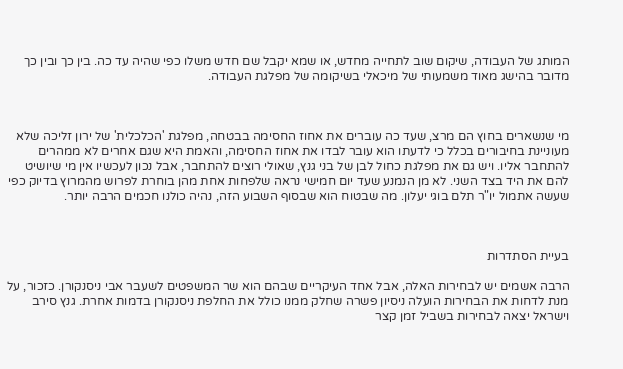המותג של העבודה, שיקום שוב לתחייה מחדש, או שמא יקבל שם חדש משלו כפי שהיה עד כה. בין כך ובין כך מדובר בהישג מאוד משמעותי של מיכאלי בשיקומה של מפלגת העבודה.



מי שנשארים בחוץ הם מרצ, שעד כה עוברים את אחוז החסימה בבטחה, מפלגת 'הכלכלית' של ירון זליכה שלא מעוניינת בחיבורים בכלל כי לדעתו הוא עובר לבדו את אחוז החסימה, והאמת היא שגם אחרים לא ממהרים להתחבר אליו. ויש גם את מפלגת כחול לבן של בני גנץ, שאולי רוצים להתחבר, אבל נכון לעכשיו אין מי שיושיט להם את היד בצד השני. לא מן הנמנע שעד יום חמישי נראה שלפחות אחת מהן בוחרת לפרוש מהמרוץ בדיוק כפי שעשה אתמול יו"ר תלם בוגי יעלון. מה שבטוח הוא שבסוף השבוע הזה, נהיה כולנו חכמים הרבה יותר.



בעיית הסתדרות

הרבה אשמים יש לבחירות האלה, אבל אחד העיקריים שבהם הוא שר המשפטים לשעבר אבי ניסנקורן. כזכור, על מנת לדחות את הבחירות הועלה ניסיון פשרה שחלק ממנו כולל את החלפת ניסנקורן בדמות אחרת. גנץ סירב וישראל יצאה לבחירות בשביל זמן קצר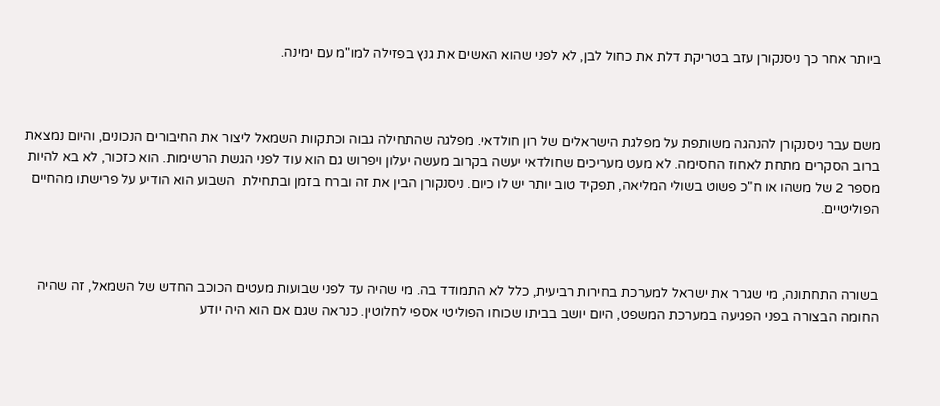ביותר אחר כך ניסנקורן עזב בטריקת דלת את כחול לבן, לא לפני שהוא האשים את גנץ בפזילה למו"מ עם ימינה.



משם עבר ניסנקורן להנהגה משותפת על מפלגת הישראלים של רון חולדאי. מפלגה שהתחילה גבוה וכתקוות השמאל ליצור את החיבורים הנכונים, והיום נמצאת ברוב הסקרים מתחת לאחוז החסימה. לא מעט מעריכים שחולדאי יעשה בקרוב מעשה יעלון ויפרוש גם הוא עוד לפני הגשת הרשימות. הוא כזכור, לא בא להיות מספר 2 של משהו או ח"כ פשוט בשולי המליאה, תפקיד טוב יותר יש לו כיום. ניסנקורן הבין את זה וברח בזמן ובתחילת  השבוע הוא הודיע על פרישתו מהחיים הפוליטיים.



בשורה התחתונה, מי שגרר את ישראל למערכת בחירות רביעית, כלל לא התמודד בה. מי שהיה עד לפני שבועות מעטים הכוכב החדש של השמאל, זה שהיה החומה הבצורה בפני הפגיעה במערכת המשפט, היום יושב בביתו שכוחו הפוליטי אספי לחלוטין. כנראה שגם אם הוא היה יודע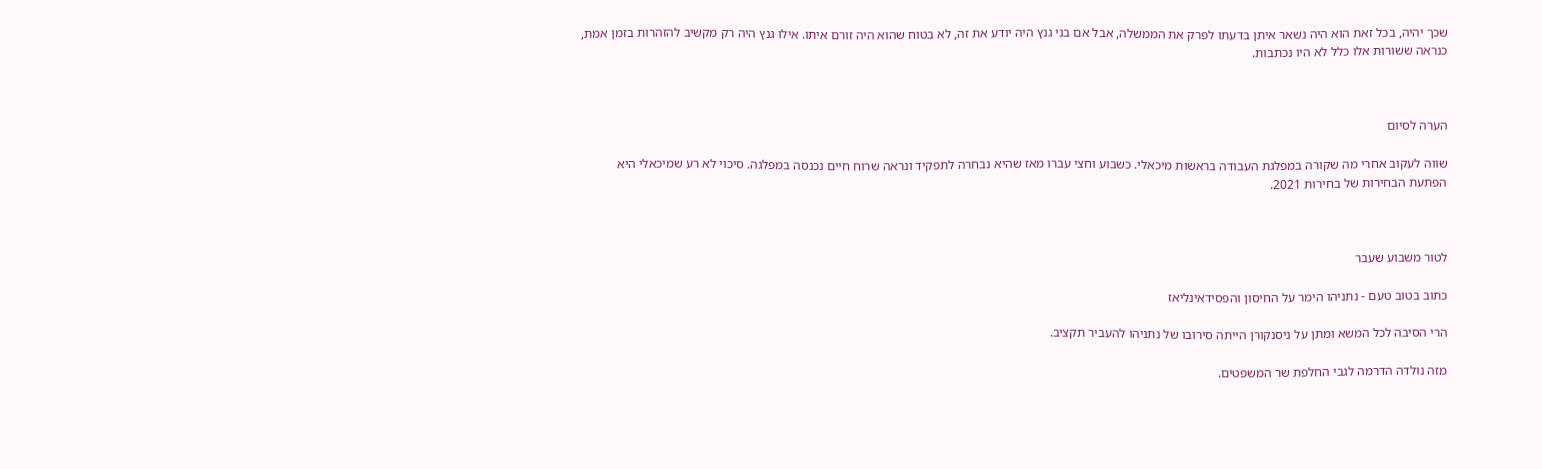שכך יהיה, בכל זאת הוא היה נשאר איתן בדעתו לפרק את הממשלה, אבל אם בני גנץ היה יודע את זה, לא בטוח שהוא היה זורם איתו. אילו גנץ היה רק מקשיב להזהרות בזמן אמת, כנראה ששורות אלו כלל לא היו נכתבות.



הערה לסיום

שווה לעקוב אחרי מה שקורה במפלגת העבודה בראשות מיכאלי. כשבוע וחצי עברו מאז שהיא נבחרה לתפקיד ונראה שרוח חיים נכנסה במפלגה. סיכוי לא רע שמיכאלי היא הפתעת הבחירות של בחירות 2021.



לטור משבוע שעבר

כתוב בטוב טעם - נתניהו הימר על החיסון והפסידאינליאז

הרי הסיבה לכל המשא ומתן על ניסנקורן הייתה סירובו של נתניהו להעביר תקציב.

מזה נולדה הדרמה לגבי החלפת שר המשפטים.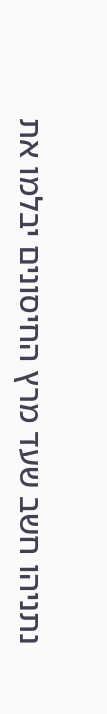נתניהו חשב שעד מרץ החיסונים יבלמו את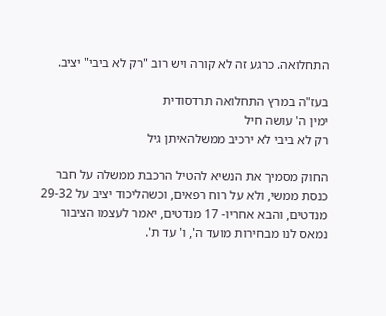התחלואה. כרגע זה לא קורה ויש רוב "רק לא ביבי" יציב.

בעז"ה במרץ התחלואה תרדסודית
ימין ה' עושה חיל
רק לא ביבי לא ירכיב ממשלהאיתן גיל

החוק מסמיך את הנשיא להטיל הרכבת ממשלה על חבר כנסת ממשי, ולא על רוח רפאים, וכשהליכוד יציב על 29-32 מנדטים, והבא אחריו- 17 מנדטים, יאמר לעצמו הציבור נמאס לנו מבחירות מועד ה', ו' עד ת'.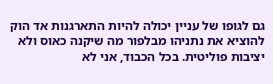גם לגופו של עניין יכולה להיות התארגנות אד הוק להוציא את נתניהו מבלפור מה שיקנה כאוס ולא יציבות פוליטית. בכל הכבוד, אני לא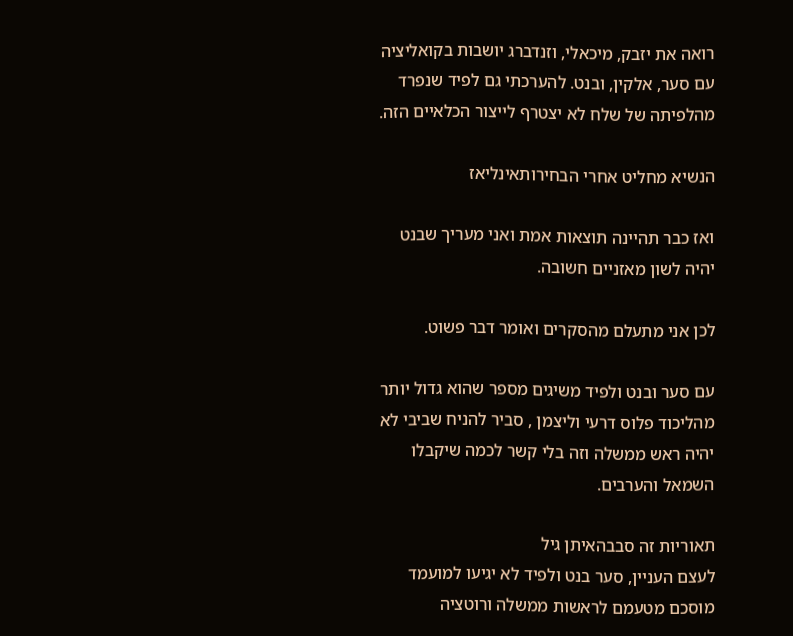רואה את יזבק, מיכאלי, וזנדברג יושבות בקואליציה עם סער, אלקין, ובנט. להערכתי גם לפיד שנפרד מהלפיתה של שלח לא יצטרף לייצור הכלאיים הזה.

הנשיא מחליט אחרי הבחירותאינליאז

ואז כבר תהיינה תוצאות אמת ואני מעריך שבנט יהיה לשון מאזניים חשובה.

לכן אני מתעלם מהסקרים ואומר דבר פשוט.

עם סער ובנט ולפיד משיגים מספר שהוא גדול יותר מהליכוד פלוס דרעי וליצמן , סביר להניח שביבי לא יהיה ראש ממשלה וזה בלי קשר לכמה שיקבלו השמאל והערבים.

תאוריות זה סבבהאיתן גיל
לעצם העניין, סער בנט ולפיד לא יגיעו למועמד מוסכם מטעמם לראשות ממשלה ורוטציה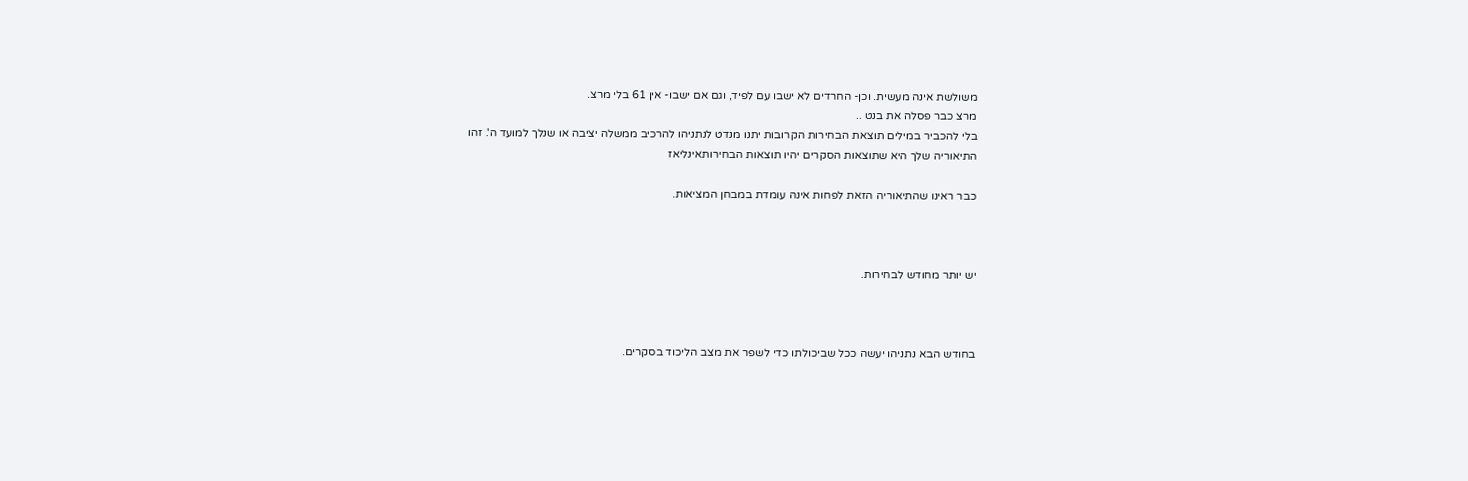משולשת אינה מעשית. וכן- החרדים לא ישבו עם לפיד, וגם אם ישבו- אין 61 בלי מרצ.
מרצ כבר פסלה את בנט ..
בלי להכביר במילים תוצאת הבחירות הקרובות יתנו מנדט לנתניהו להרכיב ממשלה יציבה או שנלך למועד ה'. זהו
התיאוריה שלך היא שתוצאות הסקרים יהיו תוצאות הבחירותאינליאז

כבר ראינו שהתיאוריה הזאת לפחות אינה עומדת במבחן המציאות.



יש יותר מחודש לבחירות.



בחודש הבא נתניהו יעשה ככל שביכולתו כדי לשפר את מצב הליכוד בסקרים.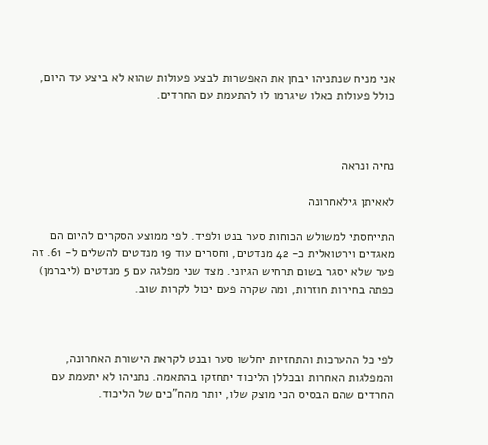אני מניח שנתניהו יבחן את האפשרות לבצע פעולות שהוא לא ביצע עד היום, כולל פעולות כאלו שיגרמו לו להתעמת עם החרדים.



נחיה ונראה

לאאיתן גילאחרונה

התייחסתי למשולש הכוחות סער בנט ולפיד. לפי ממוצע הסקרים להיום הם מאגדים וירטואלית כ- 42 מנדטים, וחסרים עוד 19 מנדטים להשלים ל- 61. זה פער שלא יסגר בשום תרחיש הגיוני. מצד שני מפלגה עם 5 מנדטים (ליברמן) כפתה בחירות חוזרות, ומה שקרה פעם יכול לקרות שוב.



לפי כל ההערכות והתחזיות יחלשו סער ובנט לקראת הישורת האחרונה, והמפלגות האחרות ובכללן הליכוד יתחזקו בהתאמה. נתניהו לא יתעמת עם החרדים שהם הבסיס הכי מוצק שלו, יותר מהח"כים של הליכוד.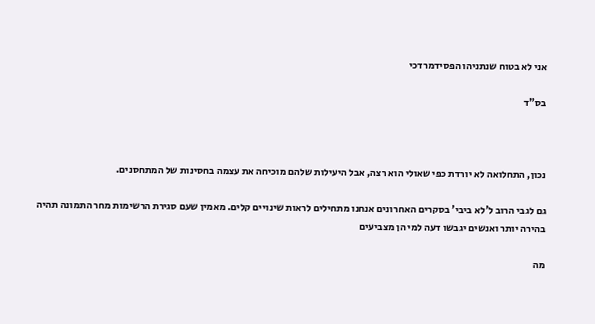אני לא בטוח שנתניהו הפסידמרדכי

בס"ד



נכון, התחלואה לא יורדת כפי שאולי הוא רצה, אבל היעילות שלהם מוכיחה את עצמה בחסינות של המתחסנים.

גם לגבי הרוב ל'לא ביבי' בסקרים האחרונים אנחנו מתחילים לראות שינויים קלים. מאמין שעם סגירת הרשימות מחר התמונה תהיה בהירה יותר ואנשים יגבשו דעה למי הן מצביעים

מה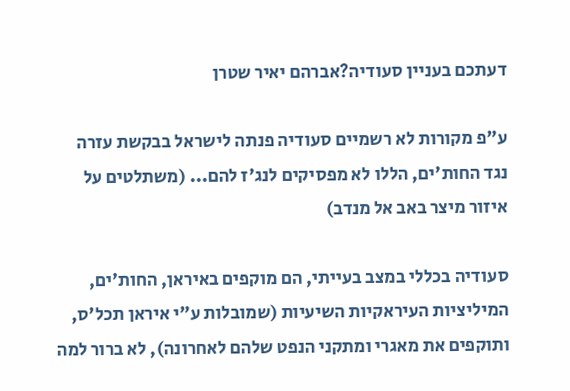דעתכם בעניין סעודיה?אברהם יאיר שטרן

ע"פ מקורות לא רשמיים סעודיה פנתה לישראל בבקשת עזרה נגד החות'ים, הללו לא מפסיקים לנג'ז להם... (משתלטים על איזור מיצר באב אל מנדב)

סעודיה בכללי במצב בעייתי, הם מוקפים באיראן, החות'ים, המיליציות העיראקיות השיעיות (שמובלות ע"י איראן תכל'ס, ותוקפים את מאגרי ומתקני הנפט שלהם לאחרונה), לא ברור למה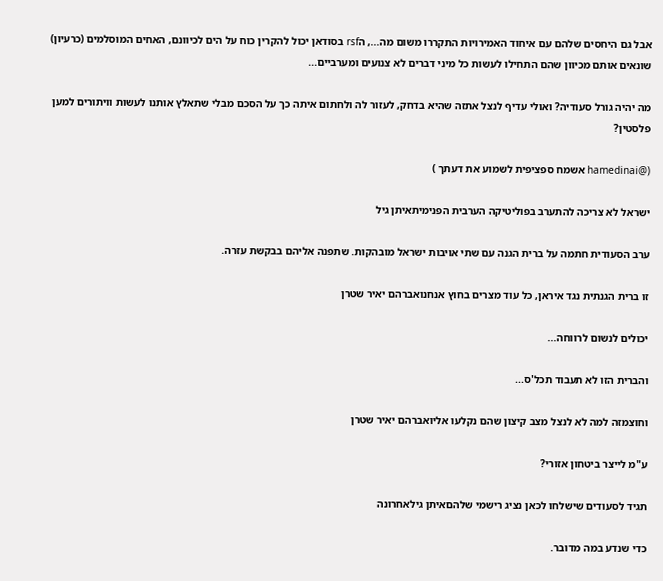אבל גם היחסים שלהם עם איחוד האמירויות התקררו משום מה..., הrsf בסודאן יכול להקרין כוח על הים לכיוונם, האחים המוסלמים (כרעיון) שונאים אותם מכיוון שהם התחילו לעשות כל מיני דברים לא צנועים ומערביים...

מה יהיה גורל סעודיה? ואולי עדיף לנצל אתזה שהיא בדחק, לעזור לה ולחתום איתה כך על הסכם מבלי שתאלץ אותנו לעשות וויתורים למען פלסטין?

(@hamedinai אשמח ספציפית לשמוע את דעתך )

ישראל לא צריכה להתערב בפוליטיקה הערבית הפנימיתאיתן גיל

ערב הסעודית חתמה על ברית הגנה עם שתי אויבות ישראל מובהקות. שתפנה אליהם בבקשת עזרה.

זו ברית הגנתית נגד איראן, כל עוד מצרים בחוץ אנחנואברהם יאיר שטרן

יכולים לנשום לרווחה...

והברית הזו לא תעבוד תכל'ס...

וחוצמזה למה לא לנצל מצב קיצון שהם נקלעו אליואברהם יאיר שטרן

ע"מ לייצר ביטחון אזורי?

תגיד לסעודים שישלחו לכאן נציג רישמי שלהםאיתן גילאחרונה

כדי שנדע במה מדובר.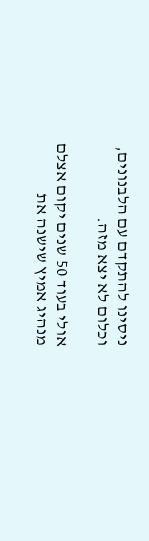ניסינו להתקדם עם הלבנונים, וכלום לא יצא מזה.

אולי בעוד 50 שנים יקום אצלם מנהיג אמיץ שישנה את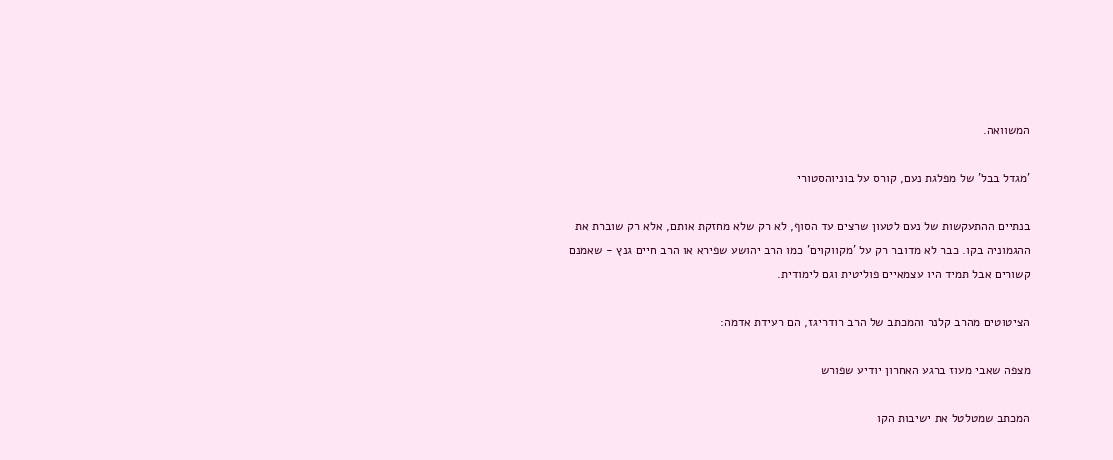המשוואה.

'מגדל בבל' של מפלגת נעם, קורס על בוניוהסטורי

בנתיים ההתעקשות של נעם לטעון שרצים עד הסוף, לא רק שלא מחזקת אותם, אלא רק שוברת את ההגמוניה בקו. כבר לא מדובר רק על 'מקווקוים' כמו הרב יהושע שפירא או הרב חיים גנץ - שאמנם קשורים אבל תמיד היו עצמאיים פוליטית וגם לימודית.

הציטוטים מהרב קלנר והמכתב של הרב רודריגז, הם רעידת אדמה:

מצפה שאבי מעוז ברגע האחרון יודיע שפורש

המכתב שמטלטל את ישיבות הקו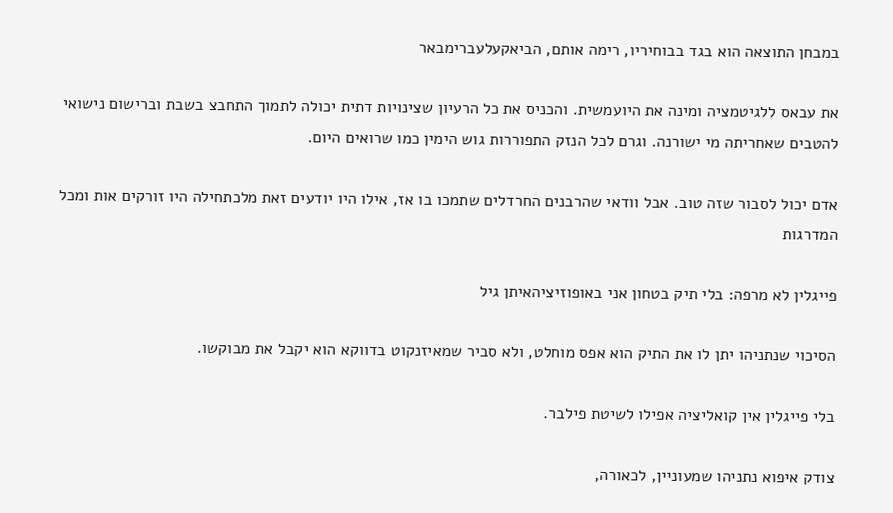במבחן התוצאה הוא בגד בבוחיריו, רימה אותם, הביאקעלעברימבאר

את עבאס ללגיטמציה ומינה את היועמשית. והכניס את כל הרעיון שצינויות דתית יכולה לתמוך התחבצ בשבת וברישום נישואי להטבים שאחריתה מי ישורנה. וגרם לכל הנזק התפוררות גוש הימין כמו שרואים היום.

אדם יכול לסבור שזה טוב. אבל וודאי שהרבנים החרדלים שתמכו בו אז, אילו היו יודעים זאת מלכתחילה היו זורקים אות ומכל המדרגות

פייגלין לא מרפה: בלי תיק בטחון אני באופוזיציהאיתן גיל

הסיכוי שנתניהו יתן לו את התיק הוא אפס מוחלט, ולא סביר שמאיזנקוט בדווקא הוא יקבל את מבוקשו.

בלי פייגלין אין קואליציה אפילו לשיטת פילבר.

צודק איפוא נתניהו שמעוניין, לכאורה,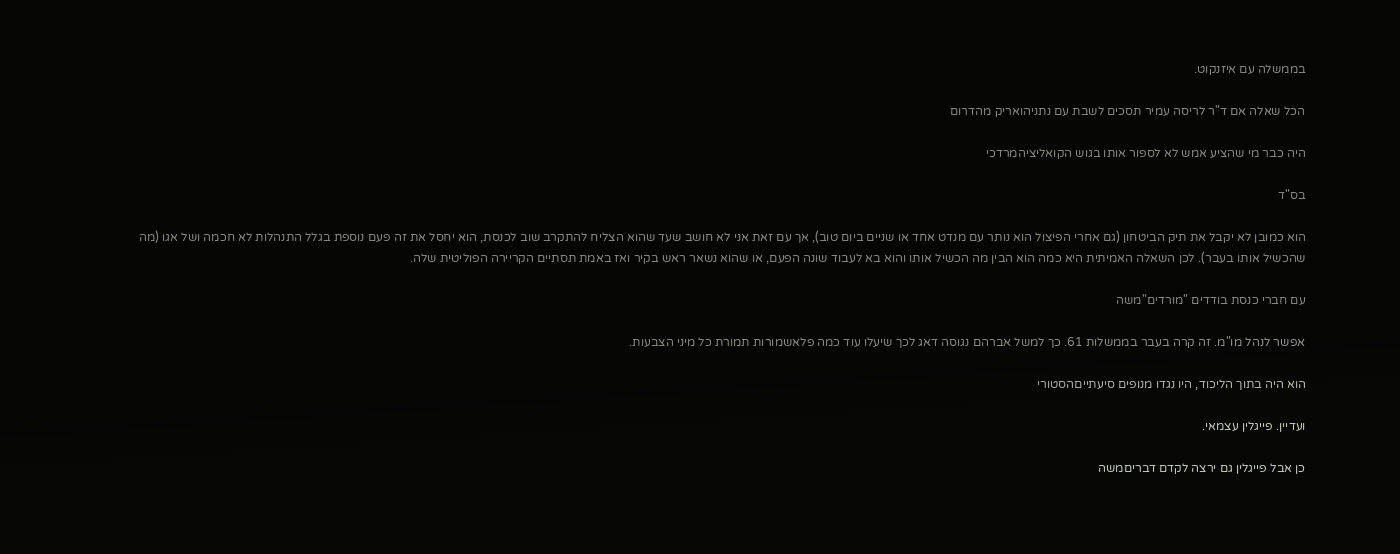בממשלה עם איזנקוט.

הכל שאלה אם ד"ר לריסה עמיר תסכים לשבת עם נתניהואריק מהדרום

היה כבר מי שהציע אמש לא לספור אותו בגוש הקואליציהמרדכי

בס"ד

הוא כמובן לא יקבל את תיק הביטחון (גם אחרי הפיצול הוא נותר עם מנדט אחד או שניים ביום טוב), אך עם זאת אני לא חושב שעד שהוא הצליח להתקרב שוב לכנסת, הוא יחסל את זה פעם נוספת בגלל התנהלות לא חכמה ושל אגו (מה שהכשיל אותו בעבר). לכן השאלה האמיתית היא כמה הוא הבין מה הכשיל אותו והוא בא לעבוד שונה הפעם, או שהוא נשאר ראש בקיר ואז באמת תסתיים הקריירה הפוליטית שלה.

עם חברי כנסת בודדים "מורדים"משה

אפשר לנהל מו"מ. זה קרה בעבר בממשלות 61. כך למשל אברהם נגוסה דאג לכך שיעלו עוד כמה פלאשמורות תמורת כל מיני הצבעות.

הוא היה בתוך הליכוד, היו נגדו מנופים סיעתייםהסטורי

ועדיין. פייגלין עצמאי.

כן אבל פייגלין גם ירצה לקדם דבריםמשה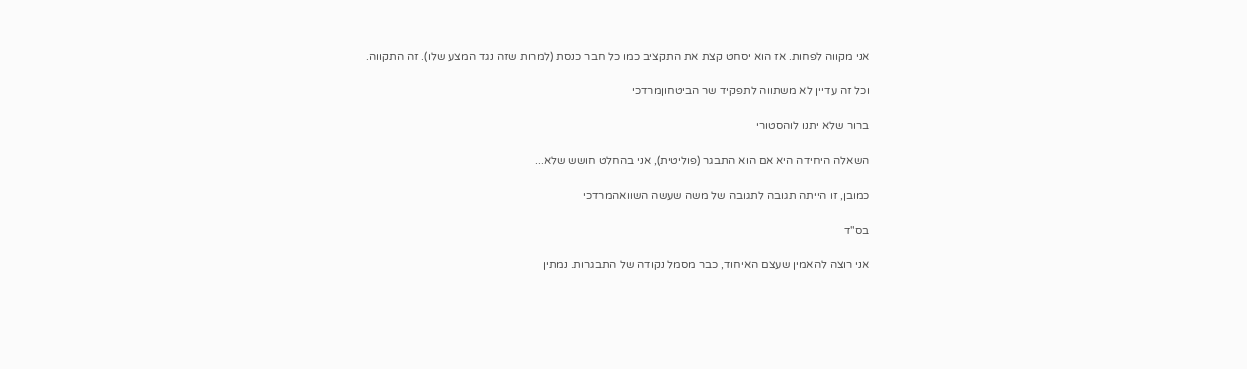אני מקווה לפחות. אז הוא יסחט קצת את התקציב כמו כל חבר כנסת (למרות שזה נגד המצע שלו). זה התקווה.

וכל זה עדיין לא משתווה לתפקיד שר הביטחוןמרדכי

ברור שלא יתנו לוהסטורי

השאלה היחידה היא אם הוא התבגר (פוליטית), אני בהחלט חושש שלא...

כמובן, זו הייתה תגובה לתגובה של משה שעשה השוואהמרדכי

בס"ד

אני רוצה להאמין שעצם האיחוד, כבר מסמל נקודה של התבגרות. נמתין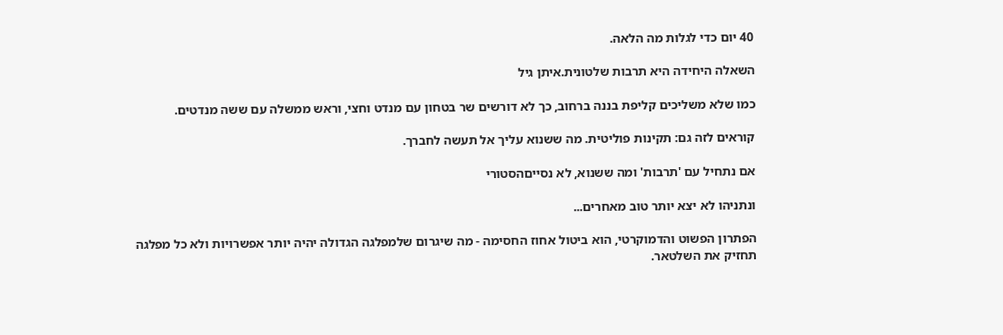40 יום כדי לגלות מה הלאה.

השאלה היחידה היא תרבות שלטונית.איתן גיל

כמו שלא משליכים קליפת בננה ברחוב, כך לא דורשים שר בטחון עם מנדט וחצי, וראש ממשלה עם ששה מנדטים.

קוראים לזה גם: תקינות פוליטית. מה ששנוא עליך אל תעשה לחברך.

אם נתחיל עם 'תרבות' ומה ששנוא, לא נסייםהסטורי

ונתניהו לא יצא יותר טוב מאחרים...

הפתרון הפשוט והדמוקרטי, הוא ביטול אחוז החסימה - מה שיגרום שלמפלגה הגדולה יהיה יותר אפשרויות ולא כל מפלגה תחזיק את השלטאר.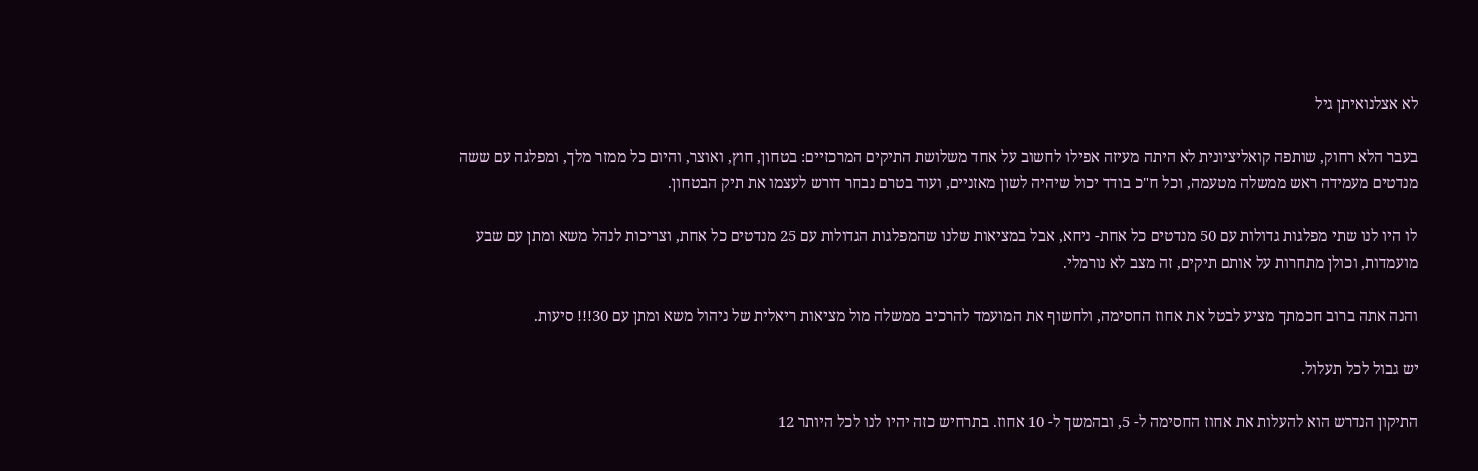לא אצלנואיתן גיל

בעבר הלא רחוק, שותפה קואליציונית לא היתה מעיזה אפילו לחשוב על אחד משלושת התיקים המרכזיים: בטחון, חוץ, ואוצר, והיום כל ממזר מלך, ומפלגה עם ששה מנדטים מעמידה ראש ממשלה מטעמה, וכל ח"כ בודד יכול שיהיה לשון מאזניים, ועוד בטרם נבחר דורש לעצמו את תיק הבטחון.

לו היו לנו שתי מפלגות גדולות עם 50 מנדטים כל אחת- ניחא, אבל במציאות שלנו שהמפלגות הגדולות עם 25 מנדטים כל אחת, וצריכות לנהל משא ומתן עם שבע מועמדות, וכולן מתחרות על אותם תיקים, זה מצב לא נורמלי.

והנה אתה ברוב חכמתך מציע לבטל את אחוז החסימה, ולחשוף את המועמד להרכיב ממשלה מול מציאות ריאלית של ניהול משא ומתן עם 30!!! סיעות.

יש גבול לכל תעלול.

התיקון הנדרש הוא להעלות את אחוז החסימה ל- 5, ובהמשך ל- 10 אחוז. בתרחיש כזה יהיו לנו לכל היותר 12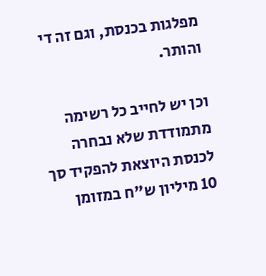מפלגות בכנסת, וגם זה די והותר.

וכן יש לחייב כל רשימה מתמודדת שלא נבחרה לכנסת היוצאת להפקיד סך 10 מיליון ש"ח במזומן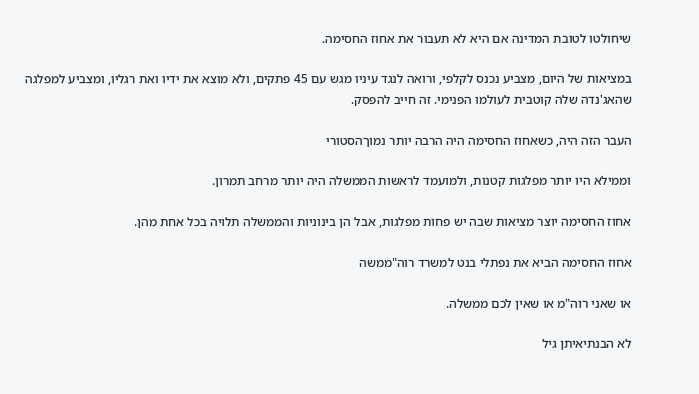שיחולטו לטובת המדינה אם היא לא תעבור את אחוז החסימה.

במציאות של היום, מצביע נכנס לקלפי, ורואה לנגד עיניו מגש עם 45 פתקים, ולא מוצא את ידיו ואת רגליו, ומצביע למפלגה שהאג'נדה שלה קוטבית לעולמו הפנימי. זה חייב להפסק.

העבר הזה היה, כשאחוז החסימה היה הרבה יותר נמוךהסטורי

וממילא היו יותר מפלגות קטנות, ולמועמד לראשות הממשלה היה יותר מרחב תמרון.

אחוז החסימה יוצר מציאות שבה יש פחות מפלגות, אבל הן בינוניות והממשלה תלויה בכל אחת מהן.

אחוז החסימה הביא את נפתלי בנט למשרד רוה"ממשה

או שאני רוה"מ או שאין לכם ממשלה.

לא הבנתיאיתן גיל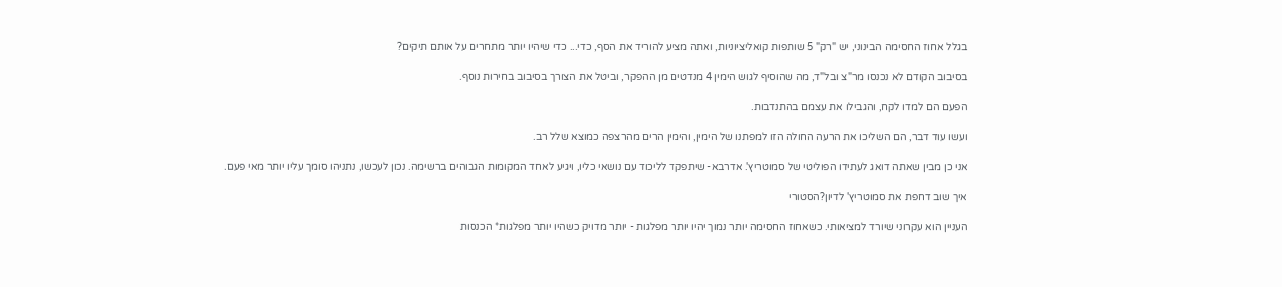בגלל אחוז החסימה הבינוני, יש "רק" 5 שותפות קואליציוניות, ואתה מציע להוריד את הסף, כדי... כדי שיהיו יותר מתחרים על אותם תיקים?

בסיבוב הקודם לא נכנסו מר"צ ובל"ד, מה שהוסיף לגוש הימין 4 מנדטים מן ההפקר, וביטל את הצורך בסיבוב בחירות נוסף.

הפעם הם למדו לקח, והגבילו את עצמם בהתנדבות.

ועשו עוד דבר, הם השליכו את הרעה החולה הזו למפתנו של הימין, והימין הרים מהרצפה כמוצא שלל רב.

אני כן מבין שאתה דואג לעתידו הפוליטי של סמוטריץ'. אדרבא- שיתפקד לליכוד עם נושאי כליו, ויגיע לאחד המקומות הגבוהים ברשימה. נכון לעכשו, נתניהו סומך עליו יותר מאי פעם.

איך שוב דחפת את סמוטריץ' לדיון?הסטורי

העניין הוא עקרוני שיורד למציאותי. כשאחוז החסימה יותר נמוך יהיו יותר מפלגות - יותר מדויק כשהיו יותר מפלגות* הכנסות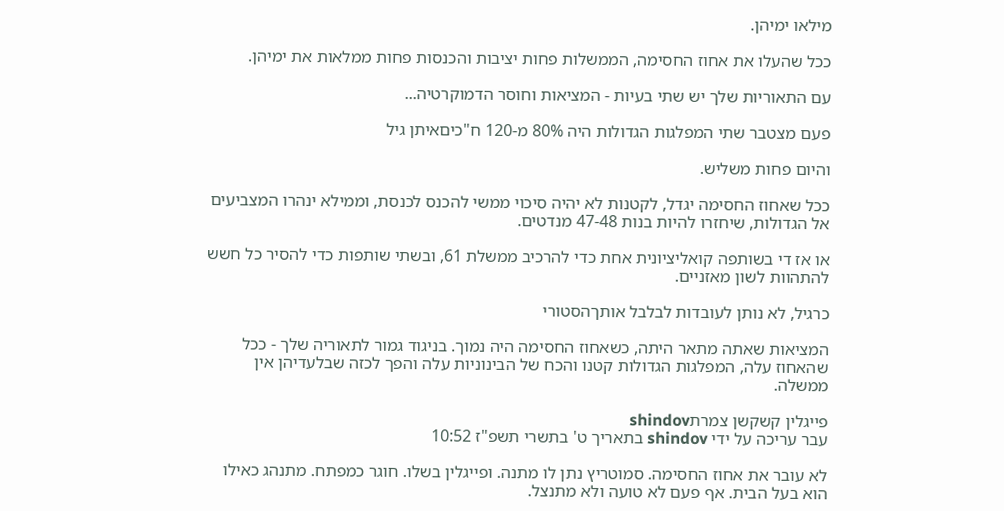מילאו ימיהן.

ככל שהעלו את אחוז החסימה, הממשלות פחות יציבות והכנסות פחות ממלאות את ימיהן.

עם התאוריות שלך יש שתי בעיות - המציאות וחוסר הדמוקרטיה...

פעם מצטבר שתי המפלגות הגדולות היה 80% מ-120 ח"כיםאיתן גיל

והיום פחות משליש.

ככל שאחוז החסימה יגדל, לקטנות לא יהיה סיכוי ממשי להכנס לכנסת, וממילא ינהרו המצביעים אל הגדולות, שיחזרו להיות בנות 47-48 מנדטים.

או אז די בשותפה קואליציונית אחת כדי להרכיב ממשלת 61, ובשתי שותפות כדי להסיר כל חשש להתהוות לשון מאזניים.

כרגיל, לא נותן לעובדות לבלבל אותךהסטורי

המציאות שאתה מתאר היתה, כשאחוז החסימה היה נמוך. בניגוד גמור לתאוריה שלך - ככל שהאחוז עלה, המפלגות הגדולות קטנו והכח של הבינוניות עלה והפך לכזה שבלעדיהן אין ממשלה.

פייגלין קשקשן צמרתshindov
עבר עריכה על ידי shindov בתאריך ט' בתשרי תשפ"ז 10:52

לא עובר את אחוז החסימה. סמוטריץ נתן לו מתנה. ופייגלין בשלו. חוגר כמפתח. מתנהג כאילו הוא בעל הבית. אף פעם לא טועה ולא מתנצל.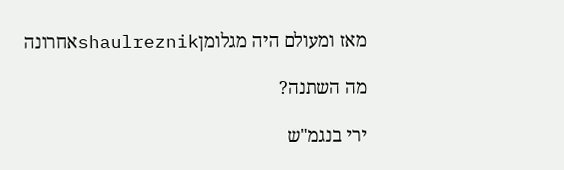מאז ומעולם היה מגלומןshaulreznikאחרונה

מה השתנה?

ירי בנגמ"ש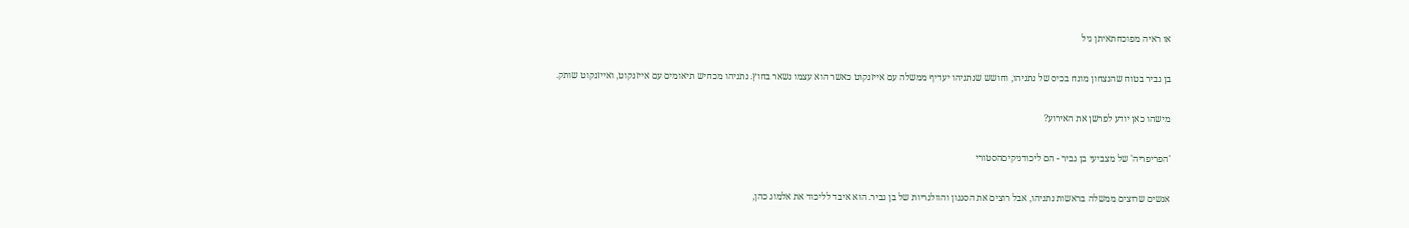או ראיה מפוכחתאיתן גיל

בן גביר בטוח שהנצחון מונח בכיס של נתניהו, וחושש שנתניהו יעדיף ממשלה עם אייזנקוט כאשר הוא עצמו נשאר בחוץ. נתניהו מכחיש תיאומים עם אייזנקוט, ואייזנקוט שותק.

מישהו כאן יודע לפרשן את האירוע?

'הפריפריה' של מצביעי בן גביר - הם ליכודניקיםהסטורי

אנשים שרוצים ממשלה בראשות נתניהו, אבל רוצים את הסגנון והוולגריות של בן גביר. הוא איבד לליכוד את אלמוג כהן,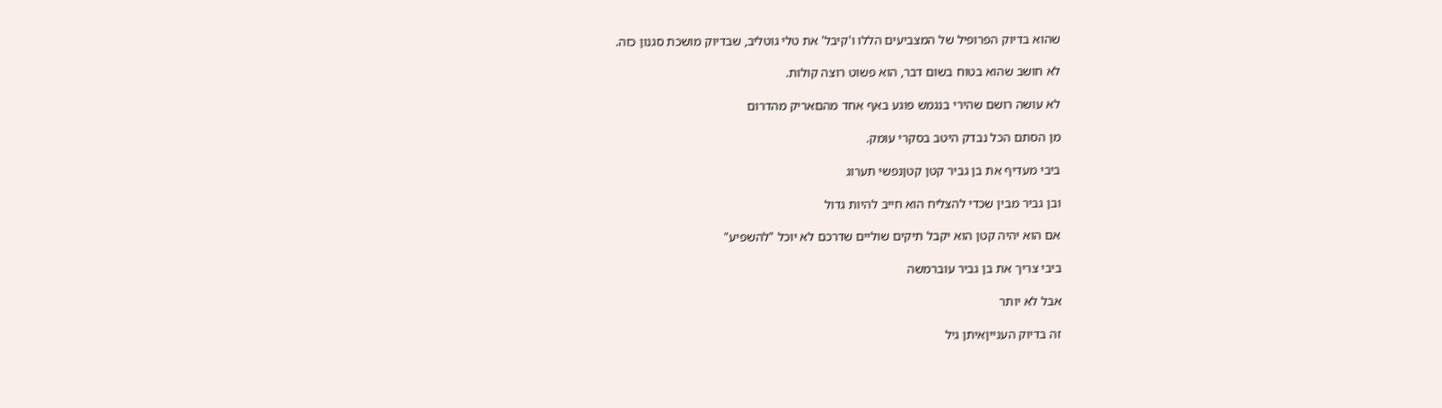שהוא בדיוק הפרופיל של המצביעים הללו ו'קיבל' את טלי גוטליב, שבדיוק מושכת סגנון כזה.

לא חושב שהוא בטוח בשום דבר, הוא פשוט רוצה קולות.

לא עושה רושם שהירי בנגמש פוגע באף אחד מהםאריק מהדרום

מן הסתם הכל נבדק היטב בסקרי עומק.

ביבי מעדיף את בן גביר קטן קטןנפשי תערוג

ובן גביר מבין שכדי להצליח הוא חייב להיות גדול

אם הוא יהיה קטן הוא יקבל תיקים שוליים שדרכם לא יוכל "להשפיע"

ביבי צריך את בן גביר עוברמשה

אבל לא יותר

זה בדיוק הענייןאיתן גיל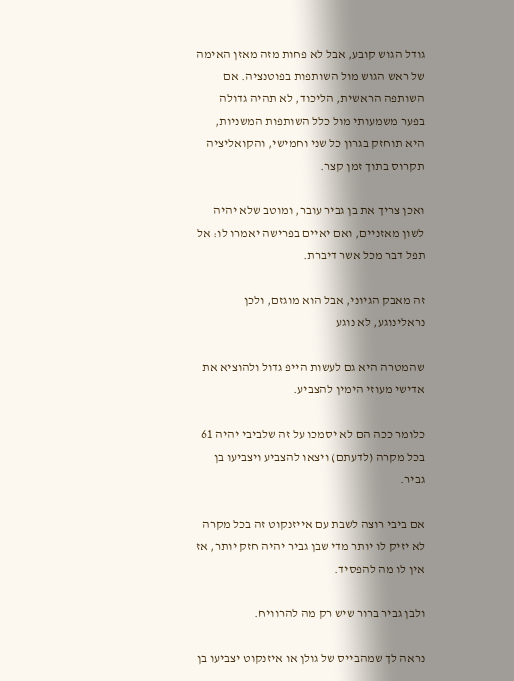גודל הגוש קובע, אבל לא פחות מזה מאזן האימה של ראש הגוש מול השותפות בפוטנציה. אם השותפה הראשית, הליכוד, לא תהיה גדולה בפער משמעותי מול כלל השותפות המשניות, היא תוחזק בגרון כל שני וחמישי, והקואליציה תקרוס בתוך זמן קצר.

ואכן צריך את בן גביר עובר, ומוטב שלא יהיה לשון מאזניים, ואם יאיים בפרישה יאמרו לו: אל תפל דבר מכל אשר דיברת.

זה מאבק הגיוני, אבל הוא מוגזם, ולכן נראלינוגע, לא נוגע

שהמטרה היא גם לעשות הייפ גדול ולהוציא את אדישי מעוזי הימין להצביע.

כלומר ככה הם לא יסמכו על זה שלביבי יהיה 61 בכל מקרה (לדעתם) ויצאו להצביע ויצביעו בן גביר.

אם ביבי רוצה לשבת עם אייזנקוט זה בכל מקרה לא יזיק לו יותר מדי שבן גביר יהיה חזק יותר, אז אין לו מה להפסיד.

ולבן גביר ברור שיש רק מה להרוויח.

נראה לך שמהבייס של גולן או איזנקוט יצביעו בן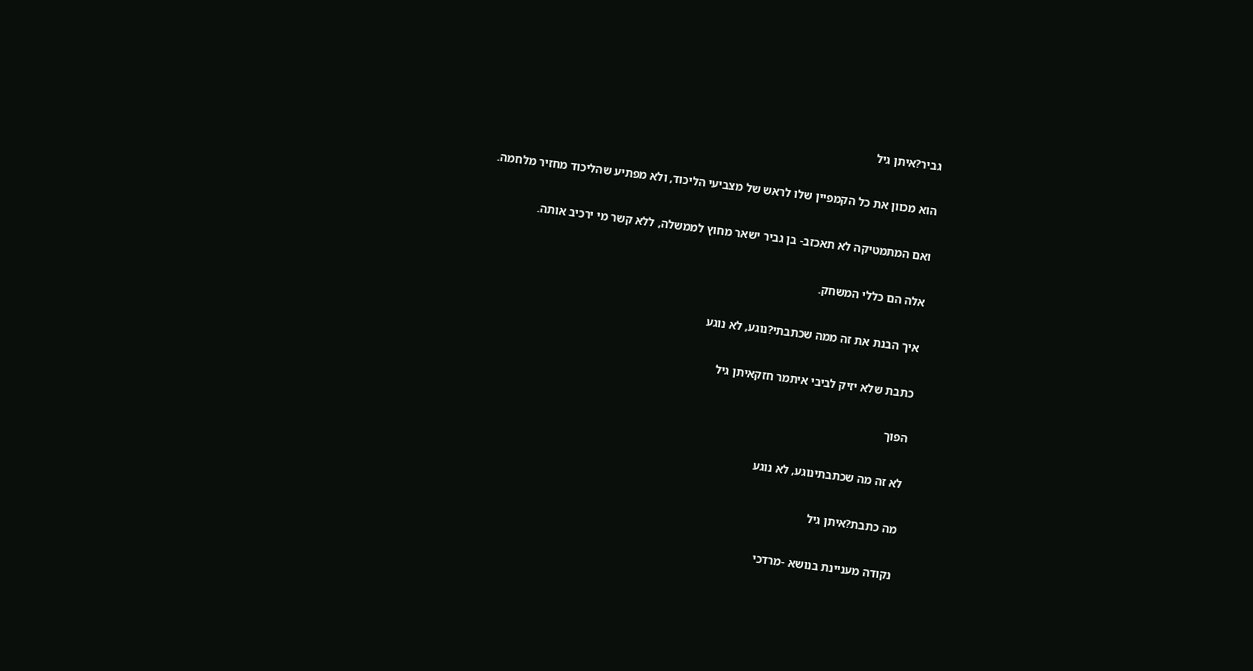גביר?איתן גיל

הוא מכוון את כל הקמפיין שלו לראש של מצביעי הליכוד, ולא מפתיע שהליכוד מחזיר מלחמה.

ואם המתמטיקה לא תאכזב- בן גביר ישאר מחוץ לממשלה, ללא קשר מי ירכיב אותה.

אלה הם כללי המשחק.

איך הבנת את זה ממה שכתבתי?נוגע, לא נוגע

כתבת שלא יזיק לביבי איתמר חזקאיתן גיל

הפוך

לא זה מה שכתבתינוגע, לא נוגע

מה כתבת?איתן גיל

נקודה מעניינת בנושא -מרדכי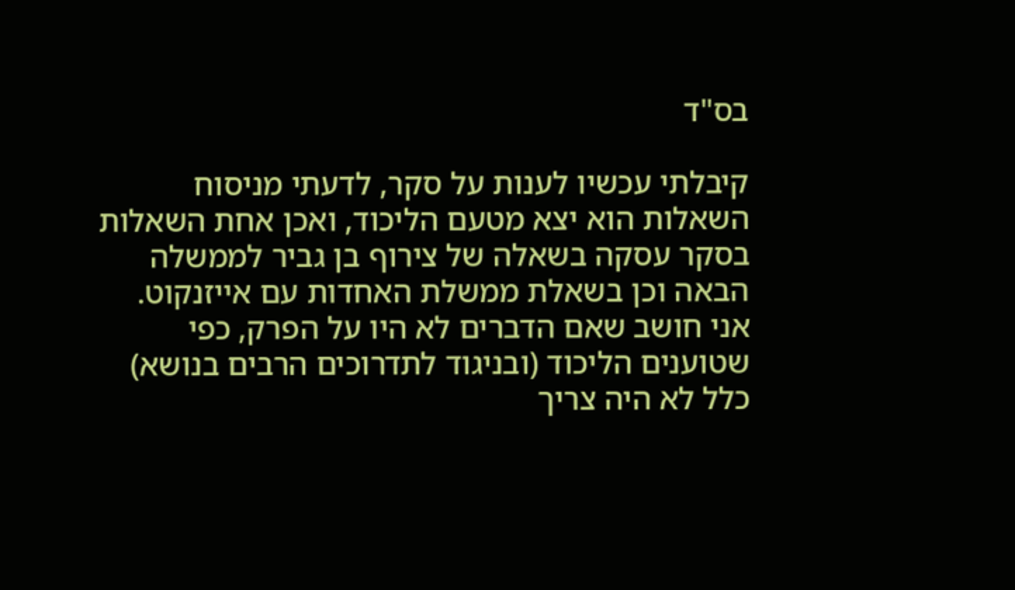בס"ד

קיבלתי עכשיו לענות על סקר, לדעתי מניסוח השאלות הוא יצא מטעם הליכוד, ואכן אחת השאלות בסקר עסקה בשאלה של צירוף בן גביר לממשלה הבאה וכן בשאלת ממשלת האחדות עם אייזנקוט. אני חושב שאם הדברים לא היו על הפרק, כפי שטוענים הליכוד (ובניגוד לתדרוכים הרבים בנושא) כלל לא היה צריך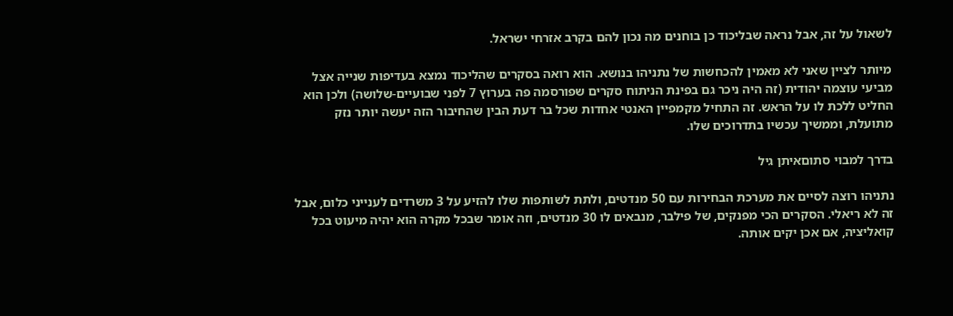לשאול על זה, אבל נראה שבליכוד כן בוחנים מה נכון להם בקרב אזרחי ישראל.

מיותר לציין שאני לא מאמין להכחשות של נתניהו בנושא. הוא רואה בסקרים שהליכוד נמצא בעדיפות שנייה אצל מביעי עוצמה יהודית (זה היה ניכר גם בפינת הניתוח סקרים שפורסמה פה בערוץ 7 לפני שבועיים-שלושה) ולכן הוא החליט ללכת לו על הראש. זה התחיל מקמפיין האנטי אחדות שכל בר דעת הבין שהחיבור הזה יעשה יותר נזק מתועלת, וממשיך עכשיו בתדרוכים שלו.

בדרך למבוי סתוםאיתן גיל

נתניהו רוצה לסיים את מערכת הבחירות עם 50 מנדטים, ולתת לשותפות שלו להזיע על 3 משרדים לענייני כלום, אבל זה לא ריאלי. הסקרים הכי מפנקים, של פילבר, מנבאים לו 30 מנדטים, וזה אומר שבכל מקרה הוא יהיה מיעוט בכל קואליציה, אם אכן יקים אותה.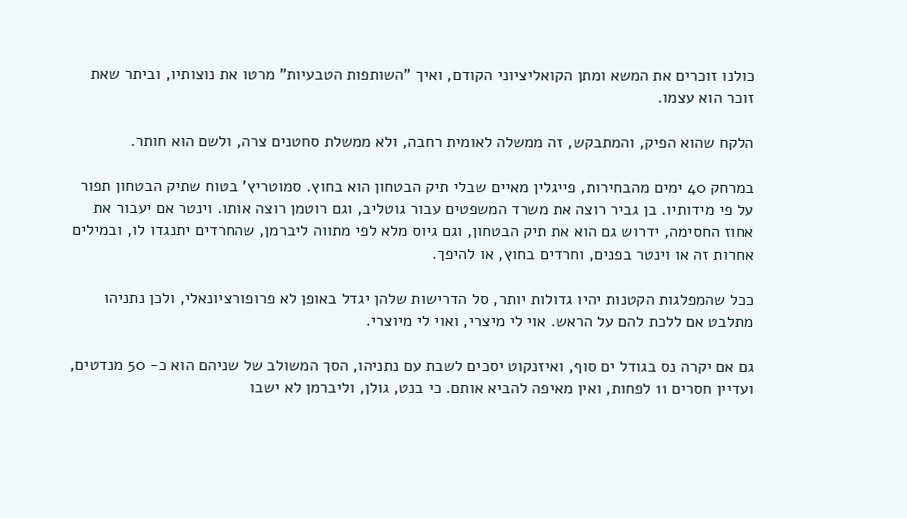כולנו זוכרים את המשא ומתן הקואליציוני הקודם, ואיך "השותפות הטבעיות" מרטו את נוצותיו, וביתר שאת זוכר הוא עצמו.

הלקח שהוא הפיק, והמתבקש, זה ממשלה לאומית רחבה, ולא ממשלת סחטנים צרה, ולשם הוא חותר.

במרחק 40 ימים מהבחירות, פייגלין מאיים שבלי תיק הבטחון הוא בחוץ. סמוטריץ' בטוח שתיק הבטחון תפור על פי מידותיו. בן גביר רוצה את משרד המשפטים עבור גוטליב, וגם רוטמן רוצה אותו. וינטר אם יעבור את אחוז החסימה, ידרוש גם הוא את תיק הבטחון, וגם גיוס מלא לפי מתווה ליברמן, שהחרדים יתנגדו לו, ובמילים אחרות זה או וינטר בפנים, וחרדים בחוץ, או להיפך.

ככל שהמפלגות הקטנות יהיו גדולות יותר, סל הדרישות שלהן יגדל באופן לא פרופורציונאלי, ולכן נתניהו מתלבט אם ללכת להם על הראש. אוי לי מיצרי, ואוי לי מיוצרי.

גם אם יקרה נס בגודל ים סוף, ואיזנקוט יסכים לשבת עם נתניהו, הסך המשולב של שניהם הוא כ- 50 מנדטים, ועדיין חסרים 11 לפחות, ואין מאיפה להביא אותם. כי בנט, גולן, וליברמן לא ישבו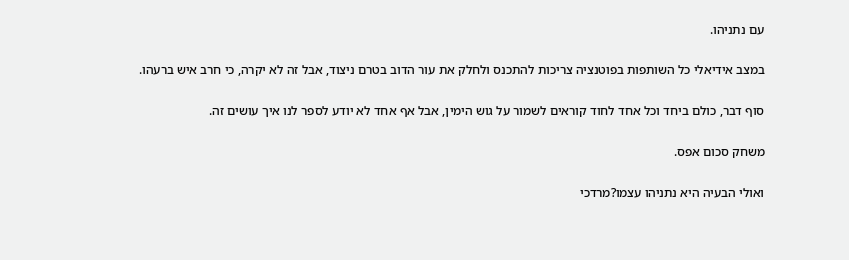עם נתניהו.

במצב אידיאלי כל השותפות בפוטנציה צריכות להתכנס ולחלק את עור הדוב בטרם ניצוד, אבל זה לא יקרה, כי חרב איש ברעהו.

סוף דבר, כולם ביחד וכל אחד לחוד קוראים לשמור על גוש הימין, אבל אף אחד לא יודע לספר לנו איך עושים זה.

משחק סכום אפס.

ואולי הבעיה היא נתניהו עצמו?מרדכי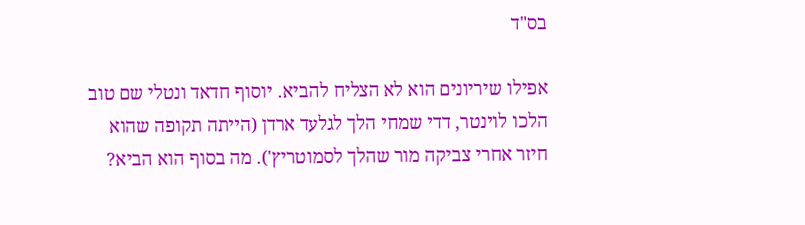בס"ד

אפילו שיריונים הוא לא הצליח להביא. יוסוף חדאד ונטלי שם טוב הלכו לוינטר, דדי שמחי הלך לגלעד ארדן (הייתה תקופה שהוא חיזר אחרי צביקה מור שהלך לסמוטריץ'). מה בסוף הוא הביא?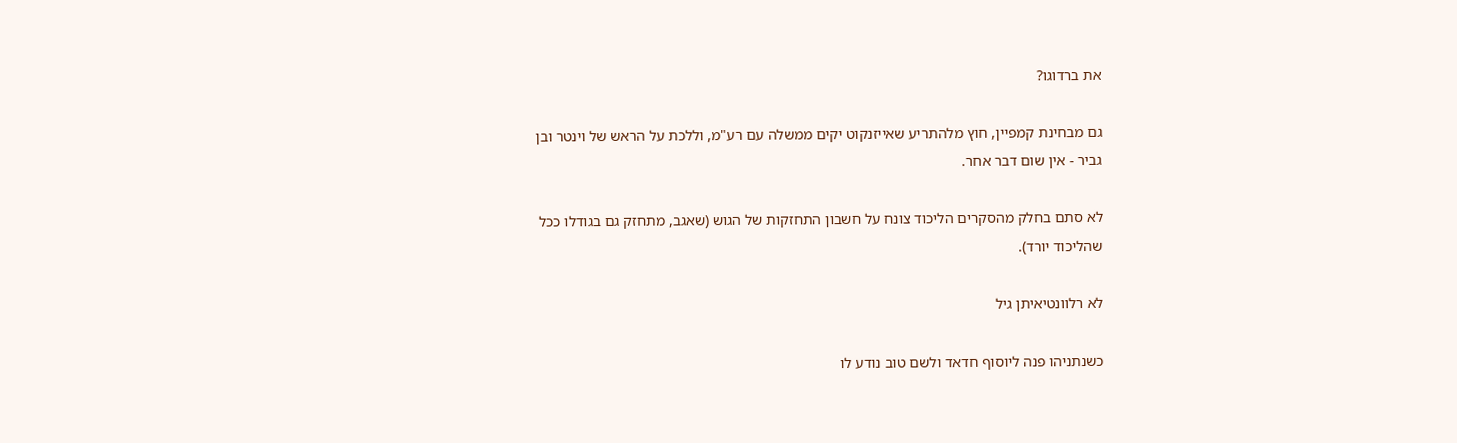את ברדוגו?

גם מבחינת קמפיין, חוץ מלהתריע שאייזנקוט יקים ממשלה עם רע"מ, וללכת על הראש של וינטר ובן גביר - אין שום דבר אחר.

לא סתם בחלק מהסקרים הליכוד צונח על חשבון התחזקות של הגוש (שאגב, מתחזק גם בגודלו ככל שהליכוד יורד).

לא רלוונטיאיתן גיל

כשנתניהו פנה ליוסוף חדאד ולשם טוב נודע לו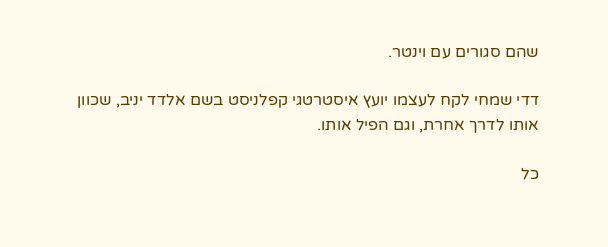שהם סגורים עם וינטר.

דדי שמחי לקח לעצמו יועץ איסטרטגי קפלניסט בשם אלדד יניב, שכוון אותו לדרך אחרת, וגם הפיל אותו.

כל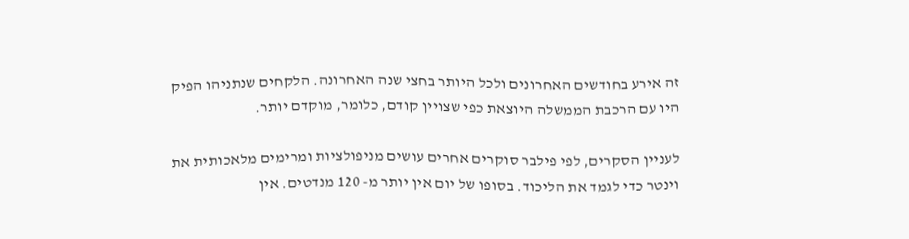זה אירע בחודשים האחרונים ולכל היותר בחצי שנה האחרונה. הלקחים שנתניהו הפיק היו עם הרכבת הממשלה היוצאת כפי שצויין קודם, כלומר, מוקדם יותר.

לעניין הסקרים, לפי פילבר סוקרים אחרים עושים מניפולציות ומרימים מלאכותית את וינטר כדי לגמד את הליכוד. בסופו של יום אין יותר מ- 120 מנדטים. אין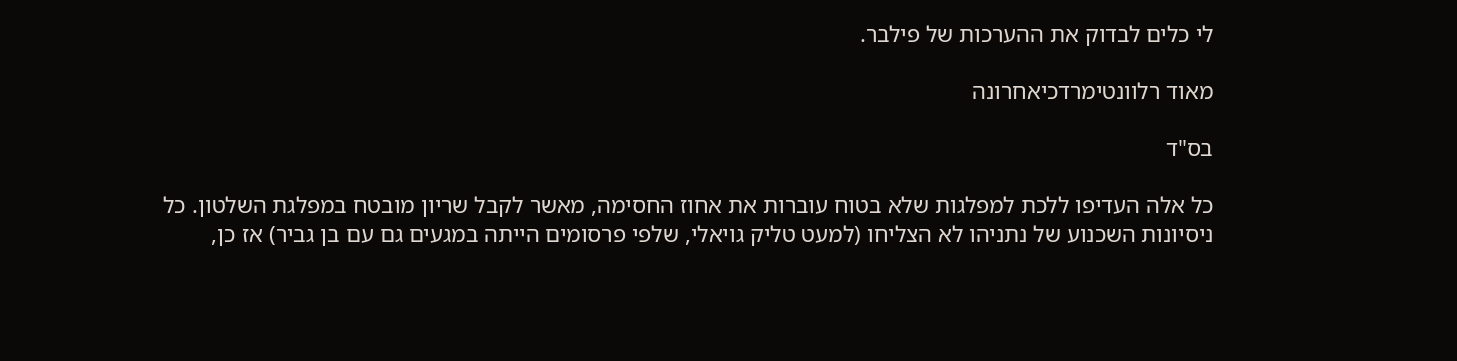לי כלים לבדוק את ההערכות של פילבר.

מאוד רלוונטימרדכיאחרונה

בס"ד

כל אלה העדיפו ללכת למפלגות שלא בטוח עוברות את אחוז החסימה, מאשר לקבל שריון מובטח במפלגת השלטון. כל ניסיונות השכנוע של נתניהו לא הצליחו (למעט טליק גויאלי, שלפי פרסומים הייתה במגעים גם עם בן גביר) אז כן,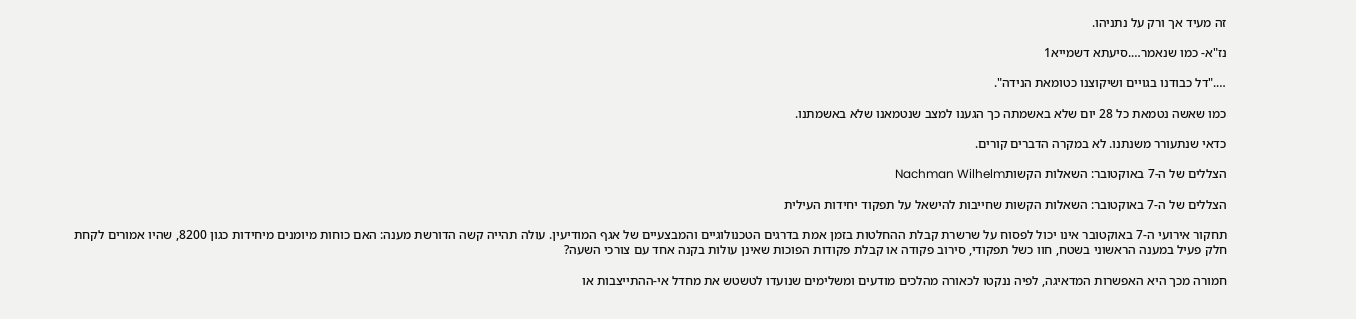זה מעיד אך ורק על נתניהו.

נז"א- כמו שנאמר….סיעתא דשמייא1

…."דל כבודנו בגויים ושיקוצנו כטומאת הנידה".

כמו שאשה נטמאת כל 28 יום שלא באשמתה כך הגענו למצב שנטמאנו שלא באשמתנו.

כדאי שנתעורר משנתנו. לא במקרה הדברים קורים.

הצללים של ה-7 באוקטובר: השאלות הקשותNachman Wilhelm

הצללים של ה-7 באוקטובר: השאלות הקשות שחייבות להישאל על תפקוד יחידות העילית

תחקור אירועי ה-7 באוקטובר אינו יכול לפסוח על שרשרת קבלת ההחלטות בזמן אמת בדרגים הטכנולוגיים והמבצעיים של אגף המודיעין. עולה תהייה קשה הדורשת מענה: האם כוחות מיומנים מיחידות כגון 8200, שהיו אמורים לקחת חלק פעיל במענה הראשוני בשטח, חוו כשל תפקודי, סירוב פקודה או קבלת פקודות הפוכות שאינן עולות בקנה אחד עם צורכי השעה?

חמורה מכך היא האפשרות המדאיגה, לפיה ננקטו לכאורה מהלכים מודעים ומשלימים שנועדו לטשטש את מחדל אי-ההתייצבות או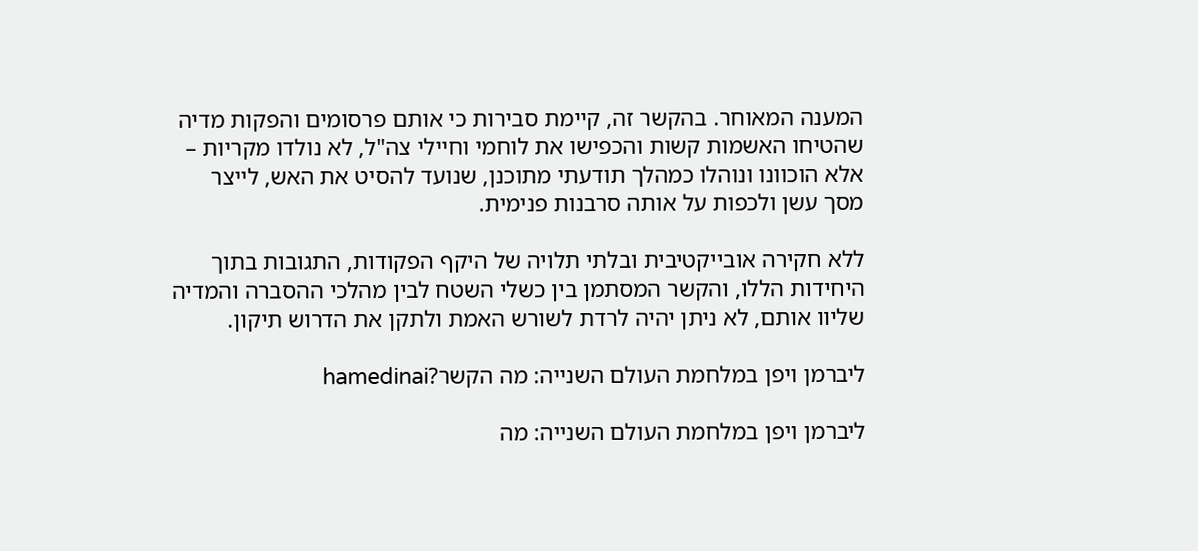המענה המאוחר. בהקשר זה, קיימת סבירות כי אותם פרסומים והפקות מדיה שהטיחו האשמות קשות והכפישו את לוחמי וחיילי צה"ל, לא נולדו מקריות – אלא הוכוונו ונוהלו כמהלך תודעתי מתוכנן, שנועד להסיט את האש, לייצר מסך עשן ולכפות על אותה סרבנות פנימית.

ללא חקירה אובייקטיבית ובלתי תלויה של היקף הפקודות, התגובות בתוך היחידות הללו, והקשר המסתמן בין כשלי השטח לבין מהלכי ההסברה והמדיה שליוו אותם, לא ניתן יהיה לרדת לשורש האמת ולתקן את הדרוש תיקון.

ליברמן ויפן במלחמת העולם השנייה: מה הקשר?hamedinai

ליברמן ויפן במלחמת העולם השנייה: מה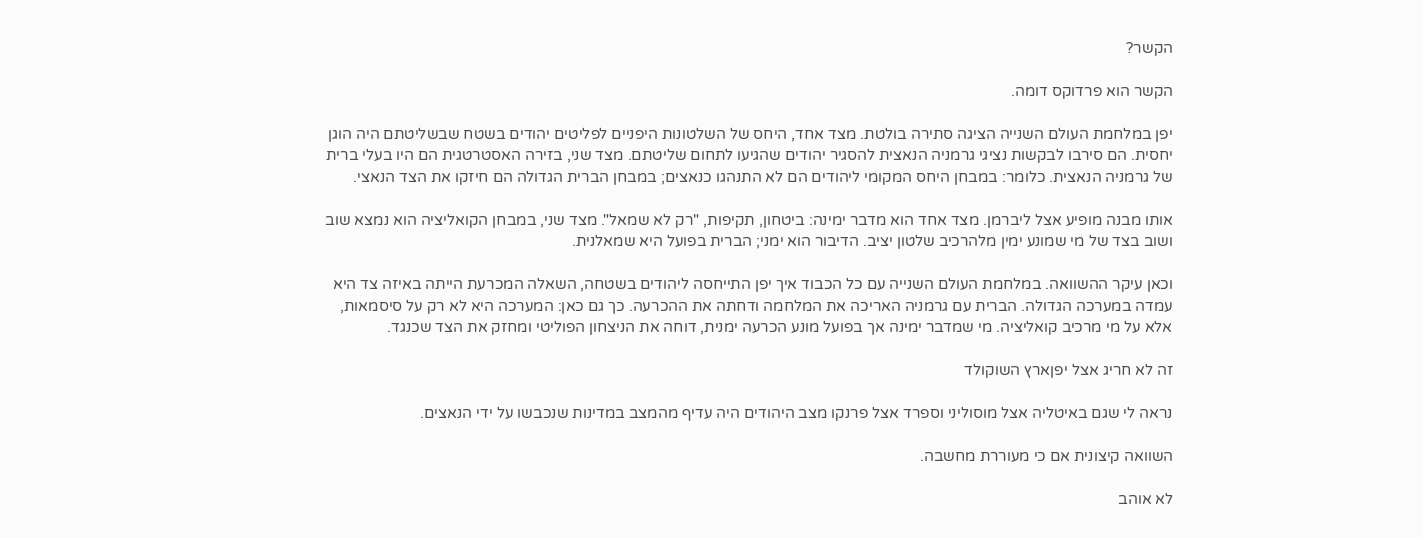הקשר?

הקשר הוא פרדוקס דומה.

יפן במלחמת העולם השנייה הציגה סתירה בולטת. מצד אחד, היחס של השלטונות היפניים לפליטים יהודים בשטח שבשליטתם היה הוגן יחסית. הם סירבו לבקשות נציגי גרמניה הנאצית להסגיר יהודים שהגיעו לתחום שליטתם. מצד שני, בזירה האסטרטגית הם היו בעלי ברית של גרמניה הנאצית. כלומר: במבחן היחס המקומי ליהודים הם לא התנהגו כנאצים; במבחן הברית הגדולה הם חיזקו את הצד הנאצי.

אותו מבנה מופיע אצל ליברמן. מצד אחד הוא מדבר ימינה: ביטחון, תקיפות, "רק לא שמאל". מצד שני, במבחן הקואליציה הוא נמצא שוב ושוב בצד של מי שמונע ימין מלהרכיב שלטון יציב. הדיבור הוא ימני; הברית בפועל היא שמאלנית.

וכאן עיקר ההשוואה. במלחמת העולם השנייה עם כל הכבוד איך יפן התייחסה ליהודים בשטחה, השאלה המכרעת הייתה באיזה צד היא עמדה במערכה הגדולה. הברית עם גרמניה האריכה את המלחמה ודחתה את ההכרעה. כך גם כאן: המערכה היא לא רק על סיסמאות, אלא על מי מרכיב קואליציה. מי שמדבר ימינה אך בפועל מונע הכרעה ימנית, דוחה את הניצחון הפוליטי ומחזק את הצד שכנגד.

זה לא חריג אצל יפןארץ השוקולד

נראה לי שגם באיטליה אצל מוסוליני וספרד אצל פרנקו מצב היהודים היה עדיף מהמצב במדינות שנכבשו על ידי הנאצים.

השוואה קיצונית אם כי מעוררת מחשבה.

לא אוהב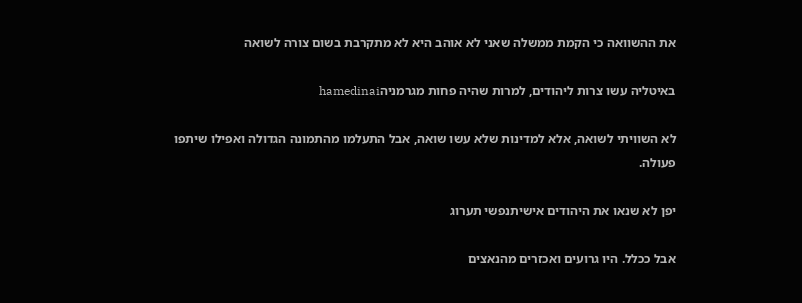את ההשוואה כי הקמת ממשלה שאני לא אוהב היא לא מתקרבת בשום צורה לשואה

באיטליה עשו צרות ליהודים, למרות שהיה פחות מגרמניהhamedinai

לא השוויתי לשואה, אלא למדינות שלא עשו שואה, אבל התעלמו מהתמונה הגדולה ואפילו שיתפו פעולה.

יפן לא שנאו את היהודים אישיתנפשי תערוג

אבל ככלל. היו גרועים ואכזרים מהנאצים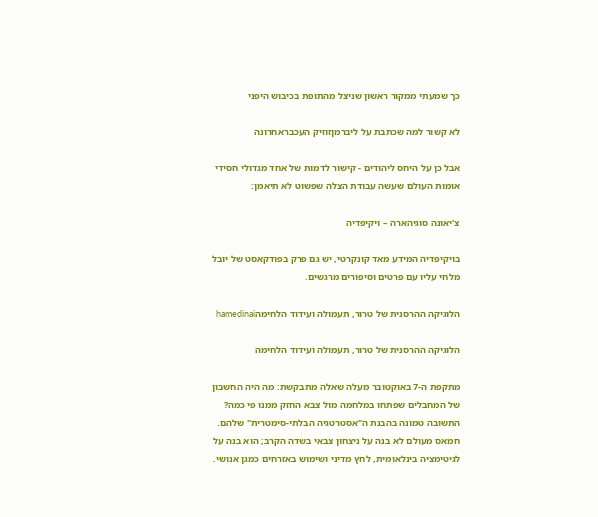כך שמעתי ממקור ראשון שניצל מהתופת בכיבוש היפני

לא קשור למה שכתבת על ליברמןזוזיק העכבראחרונה

אבל כן על היחס ליהודים - קישור לדמות של אחד מגדולי חסידי אומות העולם שעשה עבודת הצלה שפשוט לא תיאמן:

צ'יאונה סוגיהארה – ויקיפדיה

בויקיפדיה המידע מאד קונקרטי, יש גם פרק בפודקאסט של יובל מלחי עליו עם פרטים וסיפורים מרגשים.

הלוגיקה ההרסנית של טרור, תעמולה ועידוד הלחימהhamedinai

הלוגיקה ההרסנית של טרור, תעמולה ועידוד הלחימה

מתקפת ה-7 באוקטובר מעלה שאלה מתבקשת: מה היה החשבון של המחבלים שפתחו במלחמה מול צבא החזק ממנו פי כמה? התשובה טמונה בהבנת ה"אסטרטגיה הבלתי-סימטרית" שלהם. חמאס מעולם לא בנה על ניצחון צבאי בשדה הקרב; הוא בנה על לגיטימציה בינלאומית, לחץ מדיני ושימוש באזרחים כמגן אנושי.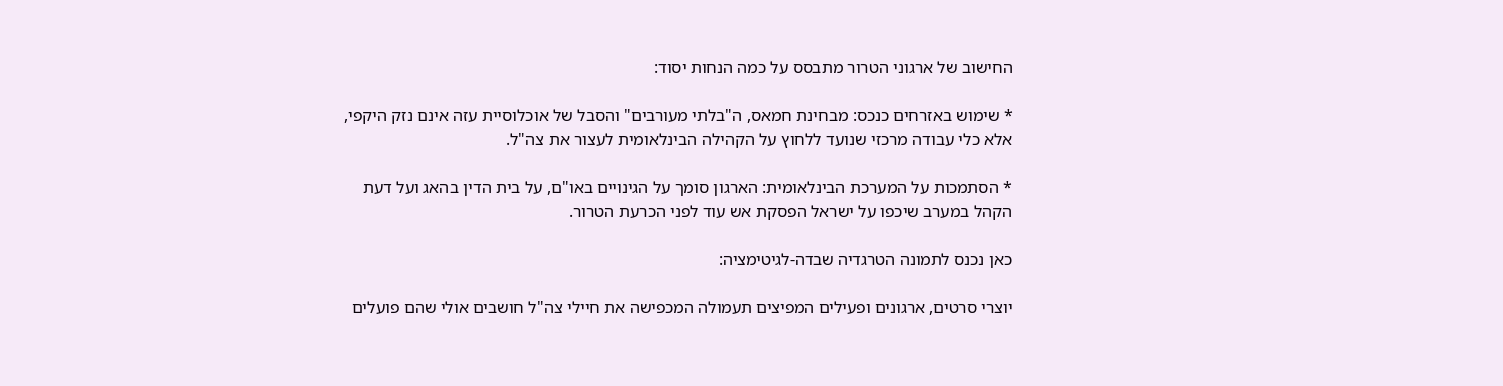החישוב של ארגוני הטרור מתבסס על כמה הנחות יסוד:

* שימוש באזרחים כנכס: מבחינת חמאס, ה"בלתי מעורבים" והסבל של אוכלוסיית עזה אינם נזק היקפי, אלא כלי עבודה מרכזי שנועד ללחוץ על הקהילה הבינלאומית לעצור את צה"ל.

* הסתמכות על המערכת הבינלאומית: הארגון סומך על הגינויים באו"ם, על בית הדין בהאג ועל דעת הקהל במערב שיכפו על ישראל הפסקת אש עוד לפני הכרעת הטרור.

כאן נכנס לתמונה הטרגדיה שבדה-לגיטימציה:

יוצרי סרטים, ארגונים ופעילים המפיצים תעמולה המכפישה את חיילי צה"ל חושבים אולי שהם פועלים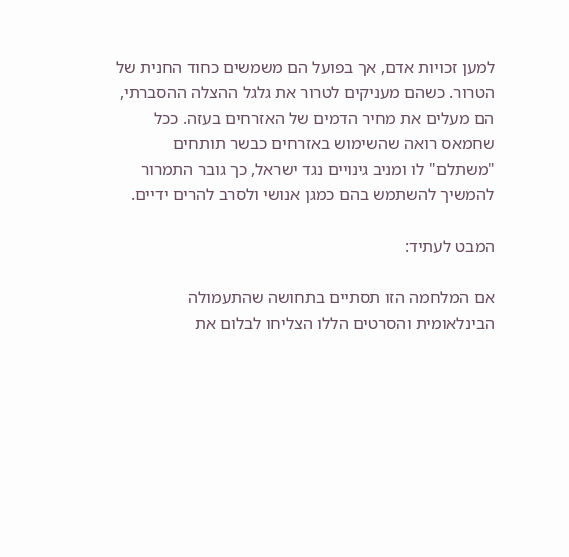למען זכויות אדם, אך בפועל הם משמשים כחוד החנית של הטרור. כשהם מעניקים לטרור את גלגל ההצלה ההסברתי, הם מעלים את מחיר הדמים של האזרחים בעזה. ככל שחמאס רואה שהשימוש באזרחים כבשר תותחים "משתלם" לו ומניב גינויים נגד ישראל, כך גובר התמרור להמשיך להשתמש בהם כמגן אנושי ולסרב להרים ידיים.

המבט לעתיד:

אם המלחמה הזו תסתיים בתחושה שהתעמולה הבינלאומית והסרטים הללו הצליחו לבלום את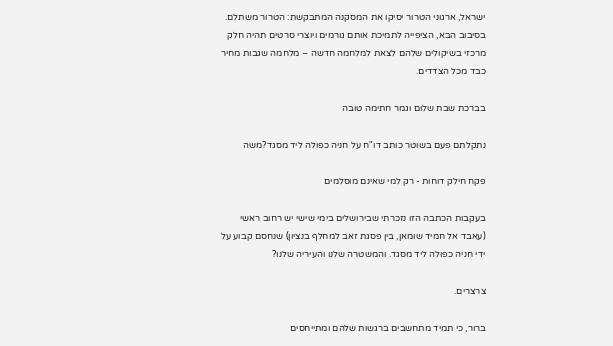ישראל, ארגוני הטרור יסיקו את המסקנה המתבקשת: הטרור משתלם. בסיבוב הבא, הציפייה לתמיכת אותם גורמים ויוצרי סרטים תהיה חלק מרכזי בשיקולים שלהם לצאת למלחמה חדשה – מלחמה שגבות מחיר כבד מכל הצדדים.

בברכת שבת שלום וגמר חתימה טובה

נתקלתם פעם בשוטר כותב דו"ח על חניה כפולה ליד מסגד?משה

פקח חילק דוחות - רק למי שאינם מוסלמים

בעקבות הכתבה הזו נזכרתי שבירושלים בימי שישי יש רחוב ראשי (עאבד אל חמיד שומאן, בין פסגת זאב למחלף בנציון) שנחסם קבוע על ידי חניה כפולה ליד מסגד. והמשטרה שלנו והעיריה שלנו?

צרצרים.

ברור, כי תמיד מתחשבים ברגשות שלהם ומתייחסים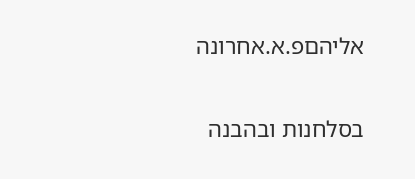אליהםפ.א.אחרונה

בסלחנות ובהבנה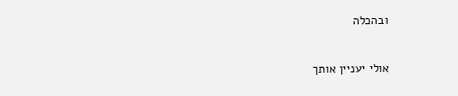ובהכלה

אולי יעניין אותך